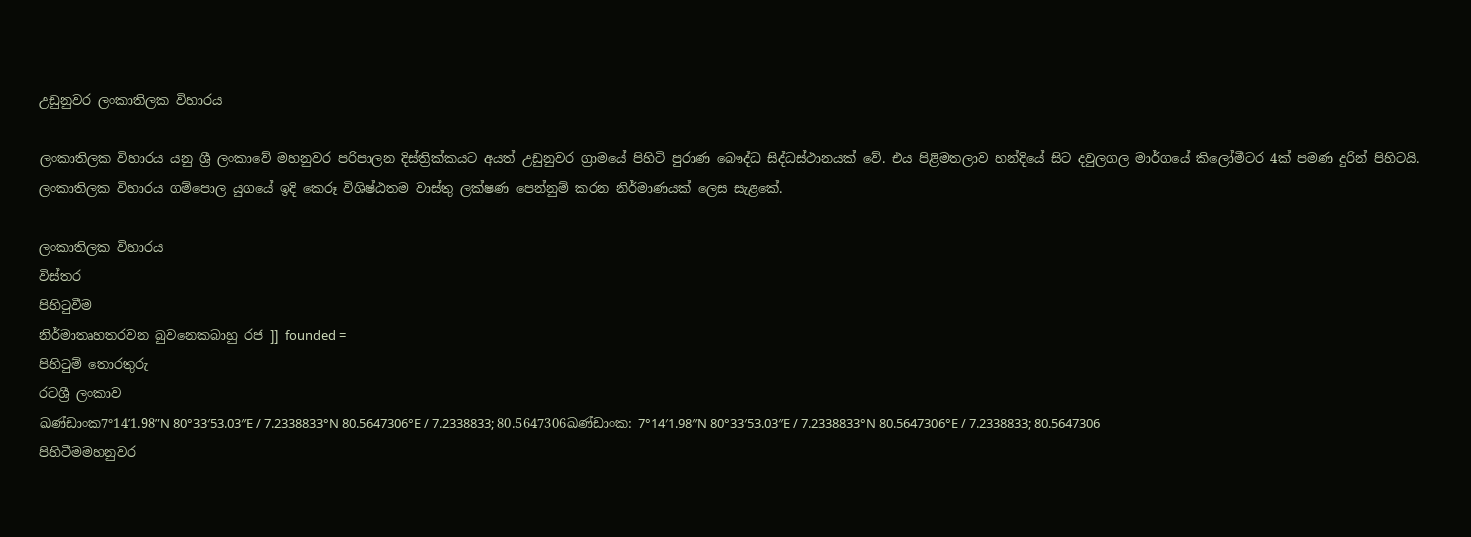උඩුනුවර ලංකාතිලක විහාරය

ලංකාතිලක විහාරය යනු ශ්‍රී ලංකාවේ මහනුවර පරිපාලන දිස්ත්‍රික්කයට අයත් උඩුනුවර ග්‍රාමයේ පිහිටි පුරාණ බෞද්ධ සිද්ධස්ථානයක් වේ. එය පිළිමතලාව හන්දියේ සිට දවුලගල මාර්ගයේ කිලෝමීටර 4ක් පමණ දුරින් පිහිටයි. ලංකාතිලක විහාරය ගම්පොල යුගයේ ඉදි කෙරූ විශිෂ්ඨතම වාස්තු ලක්ෂණ පෙන්නුම් කරන නිර්මාණයක් ලෙස සැළකේ.

ලංකාතිලක විහාරය
විස්තර
පිහිටුවීම
නිර්මාතෘහතරවන බුවනෙකබාහු රජ ]] founded =
පිහිටුම් තොරතුරු
රටශ්‍රී ලංකාව
ඛණ්ඩාංක7°14′1.98″N 80°33′53.03″E / 7.2338833°N 80.5647306°E / 7.2338833; 80.5647306ඛණ්ඩාංක: 7°14′1.98″N 80°33′53.03″E / 7.2338833°N 80.5647306°E / 7.2338833; 80.5647306
පිහිටීමමහනුවර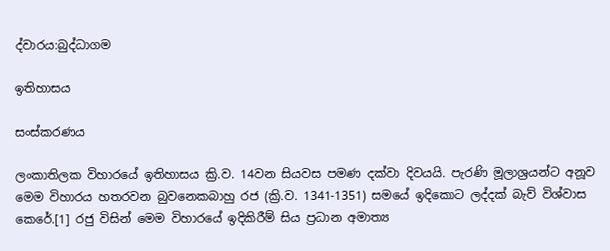ද්වාරය:බුද්ධාගම

ඉතිහාසය

සංස්කරණය

ලංකාතිලක විහාරයේ ඉතිහාසය ක්‍රි.ව. 14වන සියවස පමණ දක්වා දිවයයි. පැරණි මූලාශ්‍රයන්ට අනූව මෙම විහාරය හතරවන බුවනෙකබාහු රජ (ක්‍රි.ව. 1341-1351) සමයේ ඉදිකොට ලද්දක් බැව් විශ්වාස කෙරේ.[1] රජු විසින් මෙම විහාරයේ ඉදිකිරීම් සිය ප්‍රධාන අමාත්‍ය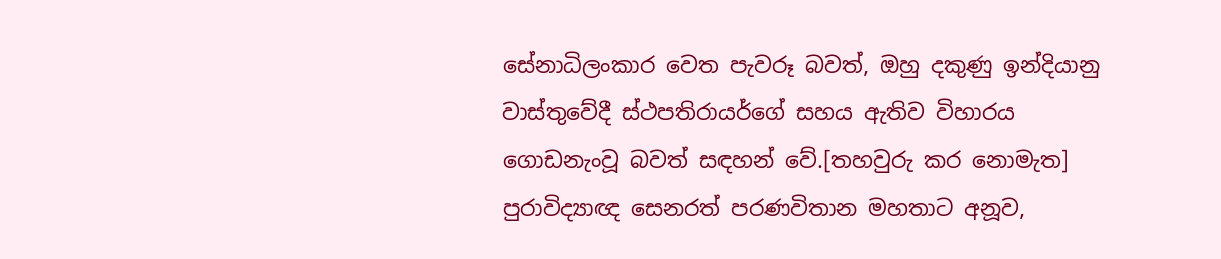සේනාධිලංකාර වෙත පැවරූ බවත්, ඔහු දකුණු ඉන්දියානු වාස්තුවේදී ස්ථපතිරායර්ගේ සහය ඇතිව විහාරය ගොඩනැංවූ බවත් සඳහන් වේ.[තහවුරු කර නොමැත] පුරාවිද්‍යාඥ සෙනරත් පරණවිතාන මහතාට අනූව,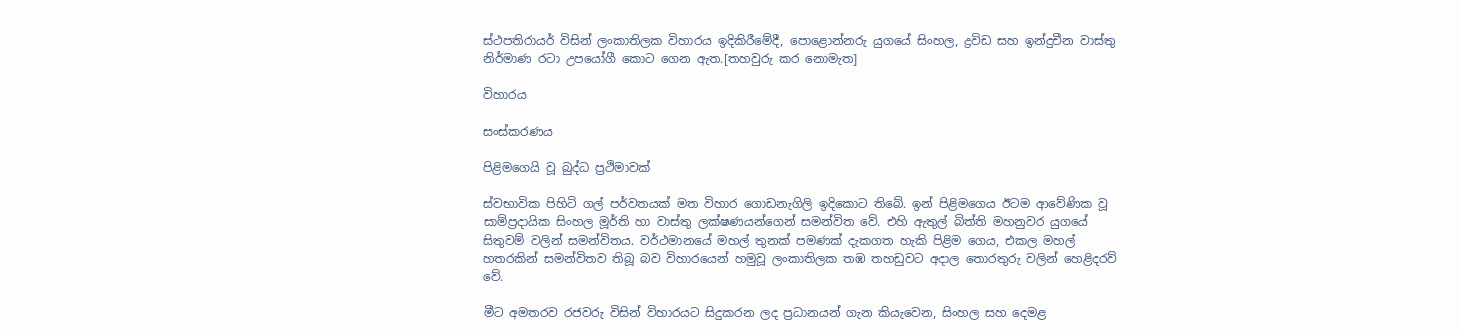ස්ථපතිරායර් විසින් ලංකාතිලක විහාරය ඉදිකිරීමේදී, පොළොන්නරු යුගයේ සිංහල, ද්‍රවිඩ සහ ඉන්දුචීන වාස්තු නිර්මාණ රටා උපයෝගී කොට ගෙන ඇත.[තහවුරු කර නොමැත]

විහාරය

සංස්කරණය

පිළිමගෙයි වූ බුද්ධ ප්‍රථිමාවක්

ස්වභාවික පිහිටි ගල් පර්වතයක් මත විහාර ගොඩනැගිලි ඉදිකොට තිබේ. ඉන් පිළිමගෙය ඊටම ආවේණික වූ සාම්ප්‍රදායික සිංහල මූර්ති හා වාස්තු ලක්ෂණයන්ගෙන් සමන්විත වේ. එහි ඇතුල් බිත්ති මහනුවර යුගයේ සිතුවම් වලින් සමන්විතය. වර්ථමානයේ මහල් තුනක් පමණක් දැකගත හැකි පිළිම ගෙය, එකල මහල් හතරකින් සමන්විතව තිබූ බව විහාරයෙන් හමුවූ ලංකාතිලක තඹ තහඩුවට අදාල තොරතුරු වලින් හෙළිදරව් වේ.

මීට අමතරව රජවරු විසින් විහාරයට සිදුකරන ලද ප්‍රධානයන් ගැන කියැවෙන, සිංහල සහ දෙමළ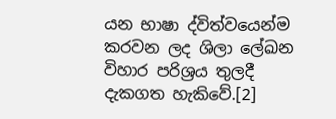යන භාෂා ද්විත්වයෙන්ම කරවන ලද ශිලා ලේඛන විහාර පරිශ්‍රය තුලදී දැකගත හැකිවේ.[2]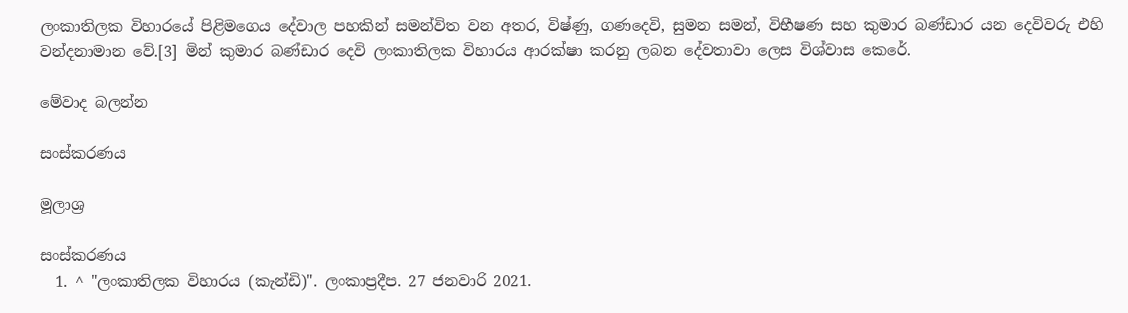ලංකාතිලක විහාරයේ පිළිමගෙය දේවාල පහකින් සමන්විත වන අතර, විෂ්ණු, ගණදෙවි, සුමන සමන්, විභීෂණ සහ කුමාර බණ්ඩාර යන දෙවිවරු එහි වන්දනාමාන වේ.[3] මින් කුමාර බණ්ඩාර දෙවි ලංකාතිලක විහාරය ආරක්ෂා කරනු ලබන දේවතාවා ලෙස විශ්වාස කෙරේ.

මේවාද බලන්න

සංස්කරණය

මූලාශ්‍ර

සංස්කරණය
  1. ^ "ලංකාතිලක විහාරය (කැන්ඩි)". ලංකාප්‍රදීප. 27 ජනවාරි 2021.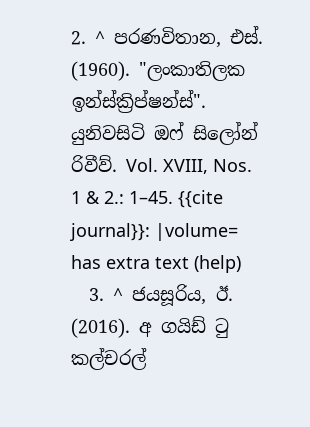2. ^ පරණවිතාන, එස්. (1960). "ලංකාතිලක ඉන්ස්ක්‍රිප්ෂන්ස්". යුනිවසිටි ඔෆ් සිලෝන් රිවීව්. Vol. XVIII, Nos. 1 & 2.: 1–45. {{cite journal}}: |volume= has extra text (help)
  3. ^ ජයසූරිය, ඊ. (2016). අ ගයිඩ් ටු කල්චරල්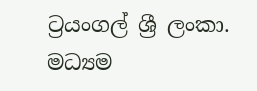ට්‍රයංගල් ශ්‍රී ලංකා. මධ්‍යම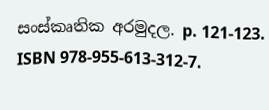සංස්කෘතික අරමුදල. p. 121-123. ISBN 978-955-613-312-7.